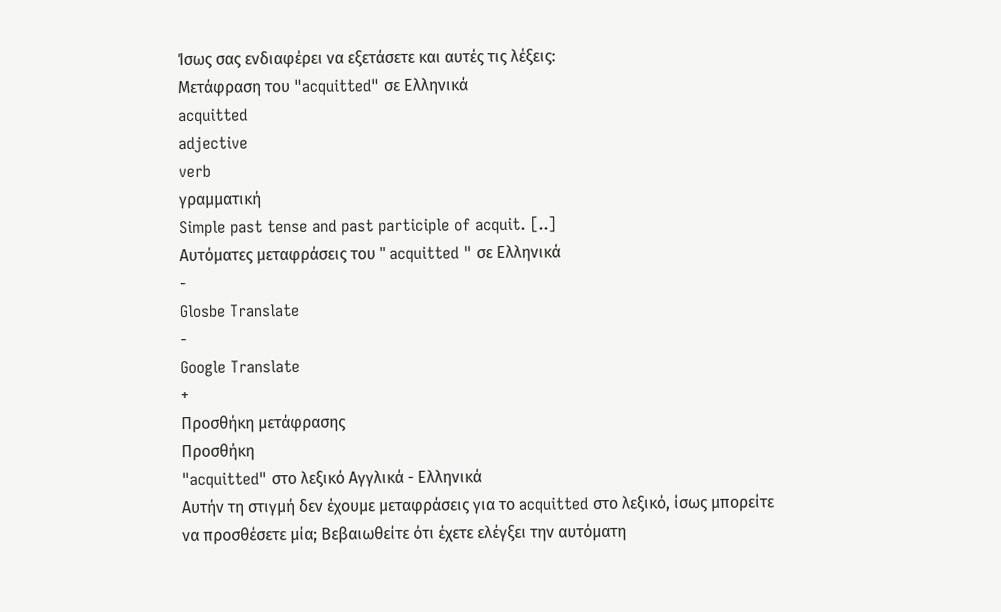Ίσως σας ενδιαφέρει να εξετάσετε και αυτές τις λέξεις:
Μετάφραση του "acquitted" σε Ελληνικά
acquitted
adjective
verb
γραμματική
Simple past tense and past participle of acquit. [..]
Αυτόματες μεταφράσεις του " acquitted " σε Ελληνικά
-
Glosbe Translate
-
Google Translate
+
Προσθήκη μετάφρασης
Προσθήκη
"acquitted" στο λεξικό Αγγλικά - Ελληνικά
Αυτήν τη στιγμή δεν έχουμε μεταφράσεις για το acquitted στο λεξικό, ίσως μπορείτε να προσθέσετε μία; Βεβαιωθείτε ότι έχετε ελέγξει την αυτόματη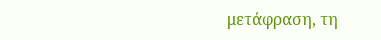μετάφραση, τη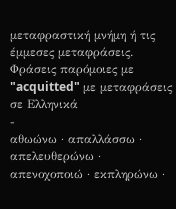μεταφραστική μνήμη ή τις έμμεσες μεταφράσεις.
Φράσεις παρόμοιες με "acquitted" με μεταφράσεις σε Ελληνικά
-
αθωώνω · απαλλάσσω · απελευθερώνω · απενοχοποιώ · εκπληρώνω ·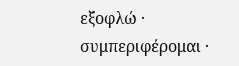εξοφλώ · συμπεριφέρομαι ·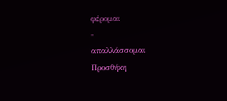φέρομαι
-
απαλλάσσομαι
Προσθήκη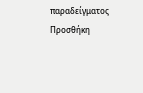παραδείγματος
Προσθήκη